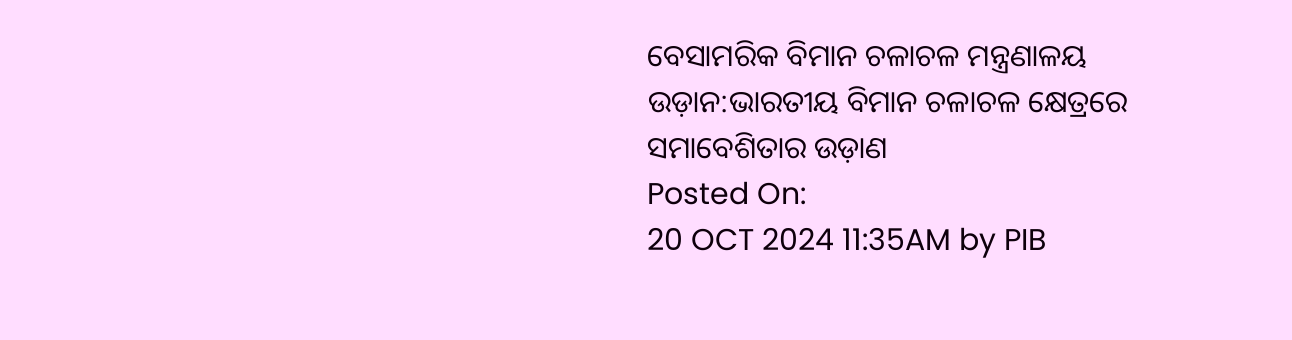ବେସାମରିକ ବିମାନ ଚଳାଚଳ ମନ୍ତ୍ରଣାଳୟ
ଉଡ଼ାନ:ଭାରତୀୟ ବିମାନ ଚଳାଚଳ କ୍ଷେତ୍ରରେ ସମାବେଶିତାର ଉଡ଼ାଣ
Posted On:
20 OCT 2024 11:35AM by PIB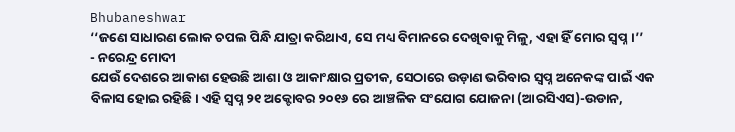Bhubaneshwar
‘‘ଜଣେ ସାଧାରଣ ଲୋକ ଚପଲ ପିନ୍ଧି ଯାତ୍ରା କରିଥାଏ, ସେ ମଧ୍ୟ ବିମାନରେ ଦେଖିବାକୁ ମିଳୁ, ଏହା ହିଁ ମୋର ସ୍ବପ୍ନ।’’
- ନରେନ୍ଦ୍ର ମୋଦୀ
ଯେଉଁ ଦେଶରେ ଆକାଶ ହେଉଛି ଆଶା ଓ ଆକାଂକ୍ଷାର ପ୍ରତୀକ, ସେଠାରେ ଉଡ଼ାଣ ଭରିବାର ସ୍ୱପ୍ନ ଅନେକଙ୍କ ପାଇଁ ଏକ ବିଳାସ ହୋଇ ରହିଛି। ଏହି ସ୍ୱପ୍ନ ୨୧ ଅକ୍ଟୋବର ୨୦୧୬ ରେ ଆଞ୍ଚଳିକ ସଂଯୋଗ ଯୋଜନା (ଆରସିଏସ)-ଉଡାନ,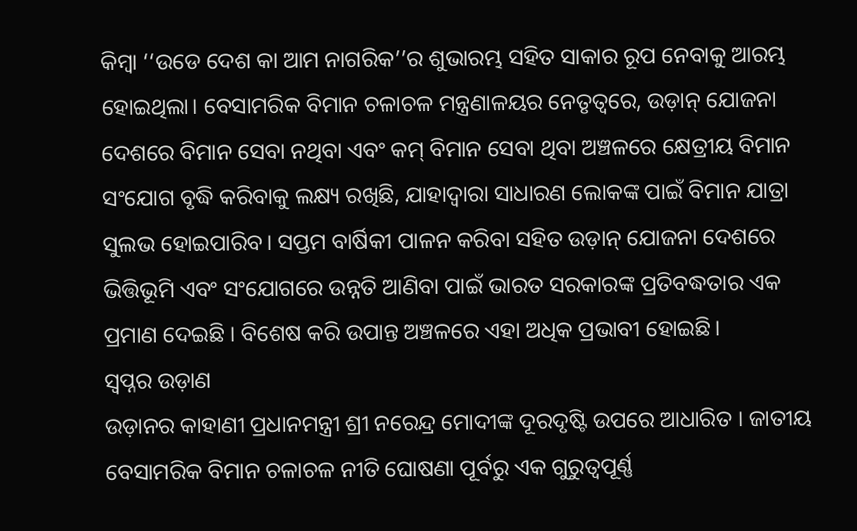କିମ୍ବା ‘‘ଉଡେ ଦେଶ କା ଆମ ନାଗରିକ’’ର ଶୁଭାରମ୍ଭ ସହିତ ସାକାର ରୂପ ନେବାକୁ ଆରମ୍ଭ ହୋଇଥିଲା। ବେସାମରିକ ବିମାନ ଚଳାଚଳ ମନ୍ତ୍ରଣାଳୟର ନେତୃତ୍ୱରେ, ଉଡ଼ାନ୍ ଯୋଜନା ଦେଶରେ ବିମାନ ସେବା ନଥିବା ଏବଂ କମ୍ ବିମାନ ସେବା ଥିବା ଅଞ୍ଚଳରେ କ୍ଷେତ୍ରୀୟ ବିମାନ ସଂଯୋଗ ବୃଦ୍ଧି କରିବାକୁ ଲକ୍ଷ୍ୟ ରଖିଛି, ଯାହାଦ୍ୱାରା ସାଧାରଣ ଲୋକଙ୍କ ପାଇଁ ବିମାନ ଯାତ୍ରା ସୁଲଭ ହୋଇପାରିବ। ସପ୍ତମ ବାର୍ଷିକୀ ପାଳନ କରିବା ସହିତ ଉଡ଼ାନ୍ ଯୋଜନା ଦେଶରେ ଭିତ୍ତିଭୂମି ଏବଂ ସଂଯୋଗରେ ଉନ୍ନତି ଆଣିବା ପାଇଁ ଭାରତ ସରକାରଙ୍କ ପ୍ରତିବଦ୍ଧତାର ଏକ ପ୍ରମାଣ ଦେଇଛି । ବିଶେଷ କରି ଉପାନ୍ତ ଅଞ୍ଚଳରେ ଏହା ଅଧିକ ପ୍ରଭାବୀ ହୋଇଛି।
ସ୍ବପ୍ନର ଉଡ଼ାଣ
ଉଡ଼ାନର କାହାଣୀ ପ୍ରଧାନମନ୍ତ୍ରୀ ଶ୍ରୀ ନରେନ୍ଦ୍ର ମୋଦୀଙ୍କ ଦୂରଦୃଷ୍ଟି ଉପରେ ଆଧାରିତ । ଜାତୀୟ ବେସାମରିକ ବିମାନ ଚଳାଚଳ ନୀତି ଘୋଷଣା ପୂର୍ବରୁ ଏକ ଗୁରୁତ୍ୱପୂର୍ଣ୍ଣ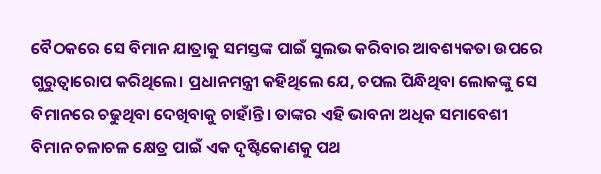ବୈଠକରେ ସେ ବିମାନ ଯାତ୍ରାକୁ ସମସ୍ତଙ୍କ ପାଇଁ ସୁଲଭ କରିବାର ଆବଶ୍ୟକତା ଉପରେ ଗୁରୁତ୍ୱାରୋପ କରିଥିଲେ। ପ୍ରଧାନମନ୍ତ୍ରୀ କହିଥିଲେ ଯେ, ଚପଲ ପିନ୍ଧିଥିବା ଲୋକଙ୍କୁ ସେ ବିମାନରେ ଚଢୁଥିବା ଦେଖିବାକୁ ଚାହାଁନ୍ତି। ତାଙ୍କର ଏହି ଭାବନା ଅଧିକ ସମାବେଶୀ ବିମାନ ଚଳାଚଳ କ୍ଷେତ୍ର ପାଇଁ ଏକ ଦୃଷ୍ଟିକୋଣକୁ ପଥ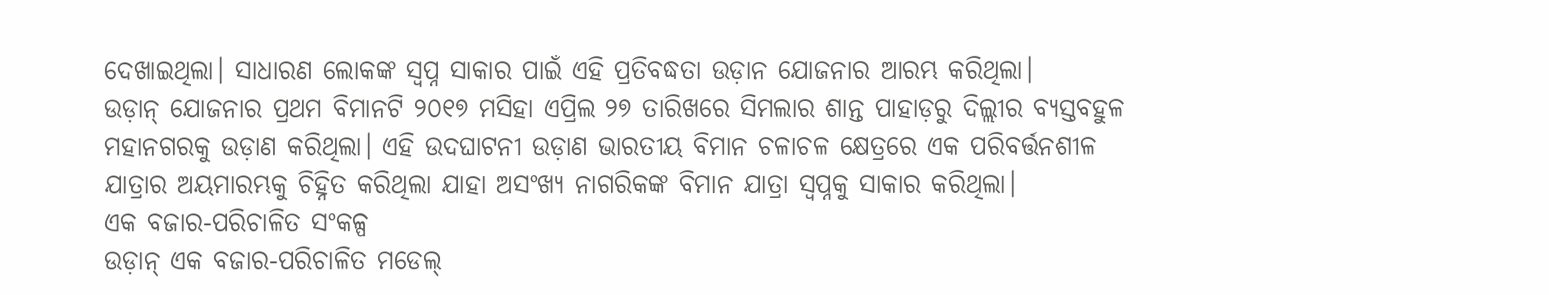ଦେଖାଇଥିଲା। ସାଧାରଣ ଲୋକଙ୍କ ସ୍ୱପ୍ନ ସାକାର ପାଇଁ ଏହି ପ୍ରତିବଦ୍ଧତା ଉଡ଼ାନ ଯୋଜନାର ଆରମ୍ଭ କରିଥିଲା।
ଉଡ଼ାନ୍ ଯୋଜନାର ପ୍ରଥମ ବିମାନଟି ୨୦୧୭ ମସିହା ଏପ୍ରିଲ ୨୭ ତାରିଖରେ ସିମଲାର ଶାନ୍ତ ପାହାଡ଼ରୁ ଦିଲ୍ଲୀର ବ୍ୟସ୍ତବହୁଳ ମହାନଗରକୁ ଉଡ଼ାଣ କରିଥିଲା। ଏହି ଉଦଘାଟନୀ ଉଡ଼ାଣ ଭାରତୀୟ ବିମାନ ଚଳାଚଳ କ୍ଷେତ୍ରରେ ଏକ ପରିବର୍ତ୍ତନଶୀଳ ଯାତ୍ରାର ଅୟମାରମ୍ଭକୁ ଚିହ୍ନିତ କରିଥିଲା ଯାହା ଅସଂଖ୍ୟ ନାଗରିକଙ୍କ ବିମାନ ଯାତ୍ରା ସ୍ୱପ୍ନକୁ ସାକାର କରିଥିଲା।
ଏକ ବଜାର-ପରିଚାଳିତ ସଂକଳ୍ପ
ଉଡ଼ାନ୍ ଏକ ବଜାର-ପରିଚାଳିତ ମଡେଲ୍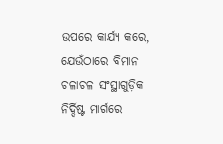ଉପରେ କାର୍ଯ୍ୟ କରେ, ଯେଉଁଠାରେ ବିମାନ ଚଳାଚଳ ସଂସ୍ଥାଗୁଡ଼ିକ ନିର୍ଦ୍ଦିଷ୍ଟ ମାର୍ଗରେ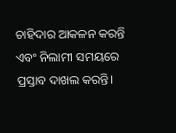ଚାହିଦାର ଆକଳନ କରନ୍ତି ଏବଂ ନିଲାମୀ ସମୟରେ ପ୍ରସ୍ତାବ ଦାଖଲ କରନ୍ତି।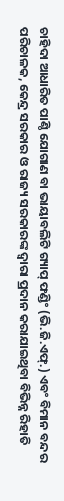ଚାହିଦା ଆଧାରିତ ପାଣ୍ଠି ଯୋଗାଣ ବା ଭାୟାବଲିଟି ଗ୍ୟାପ୍ ଫଣ୍ଡିଂ (ଭି.ଜି.ଏଫ୍.) ଏବଂ ବିମାନ ବନ୍ଦର ପରିଚାଳକ, କେନ୍ଦ୍ର ସରକାର ଓ ରାଜ୍ୟ ସରକାରଙ୍କ ଦ୍ୱାରା ପ୍ରଦାନ କରାଯାଇଥିବା ବିଭିନ୍ନ ରିହାତି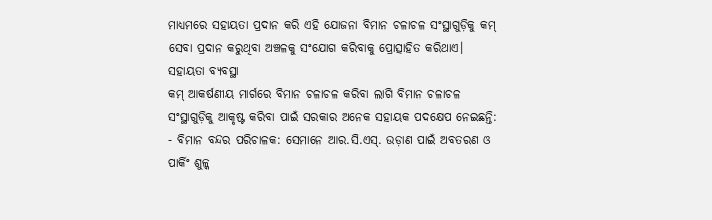ମାଧ୍ୟମରେ ସହାୟତା ପ୍ରଦାନ କରି ଏହି ଯୋଜନା ବିମାନ ଚଳାଚଳ ସଂସ୍ଥାଗୁଡ଼ିକୁ କମ୍ ସେବା ପ୍ରଦାନ କରୁଥିବା ଅଞ୍ଚଳକୁ ସଂଯୋଗ କରିବାକୁ ପ୍ରୋତ୍ସାହିତ କରିଥାଏ।
ସହାୟତା ବ୍ୟବସ୍ଥା
କମ୍ ଆକର୍ଷଣୀୟ ମାର୍ଗରେ ବିମାନ ଚଳାଚଳ କରିବା ଲାଗି ବିମାନ ଚଳାଚଳ ସଂସ୍ଥାଗୁଡ଼ିକୁ ଆକୃଷ୍ଟ କରିବା ପାଇଁ ସରକାର ଅନେକ ସହାୟକ ପଦକ୍ଷେପ ନେଇଛନ୍ତି:
- ବିମାନ ବନ୍ଦର ପରିଚାଳକ: ସେମାନେ ଆର.ସି.ଏସ୍. ଉଡ଼ାଣ ପାଇଁ ଅବତରଣ ଓ ପାର୍କିଂ ଶୁଳ୍କ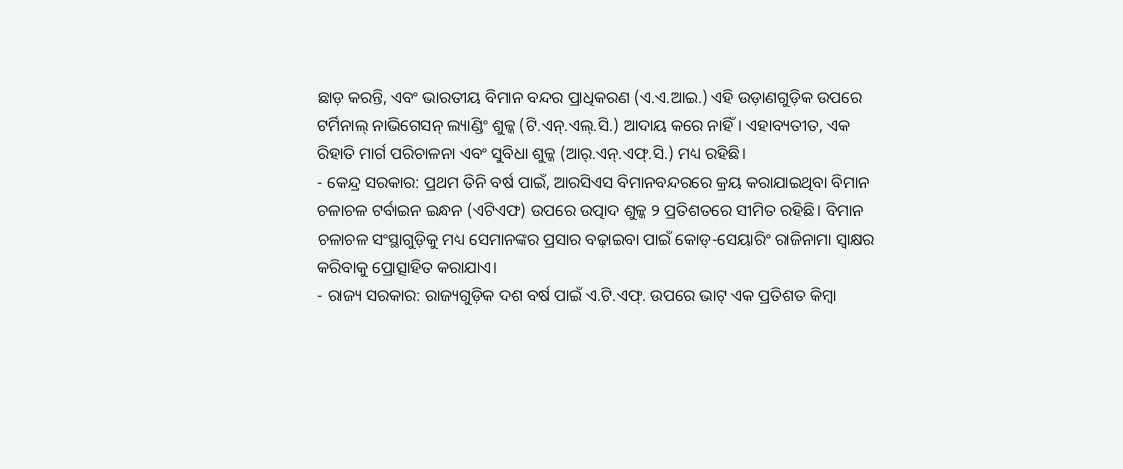ଛାଡ଼ କରନ୍ତି, ଏବଂ ଭାରତୀୟ ବିମାନ ବନ୍ଦର ପ୍ରାଧିକରଣ (ଏ.ଏ.ଆଇ.) ଏହି ଉଡ଼ାଣଗୁଡ଼ିକ ଉପରେ ଟର୍ମିନାଲ୍ ନାଭିଗେସନ୍ ଲ୍ୟାଣ୍ଡିଂ ଶୁଳ୍କ (ଟି.ଏନ୍.ଏଲ୍.ସି.) ଆଦାୟ କରେ ନାହିଁ। ଏହାବ୍ୟତୀତ, ଏକ ରିହାତି ମାର୍ଗ ପରିଚାଳନା ଏବଂ ସୁବିଧା ଶୁଳ୍କ (ଆର୍.ଏନ୍.ଏଫ୍.ସି.) ମଧ୍ୟ ରହିଛି।
- କେନ୍ଦ୍ର ସରକାର: ପ୍ରଥମ ତିନି ବର୍ଷ ପାଇଁ, ଆରସିଏସ ବିମାନବନ୍ଦରରେ କ୍ରୟ କରାଯାଇଥିବା ବିମାନ ଚଳାଚଳ ଟର୍ବାଇନ ଇନ୍ଧନ (ଏଟିଏଫ) ଉପରେ ଉତ୍ପାଦ ଶୁଳ୍କ ୨ ପ୍ରତିଶତରେ ସୀମିତ ରହିଛି। ବିମାନ ଚଳାଚଳ ସଂସ୍ଥାଗୁଡ଼ିକୁ ମଧ୍ୟ ସେମାନଙ୍କର ପ୍ରସାର ବଢ଼ାଇବା ପାଇଁ କୋଡ୍-ସେୟାରିଂ ରାଜିନାମା ସ୍ୱାକ୍ଷର କରିବାକୁ ପ୍ରୋତ୍ସାହିତ କରାଯାଏ।
- ରାଜ୍ୟ ସରକାର: ରାଜ୍ୟଗୁଡ଼ିକ ଦଶ ବର୍ଷ ପାଇଁ ଏ.ଟି.ଏଫ୍. ଉପରେ ଭାଟ୍ ଏକ ପ୍ରତିଶତ କିମ୍ବା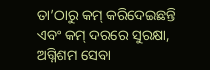ତା’ଠାରୁ କମ୍ କରିଦେଇଛନ୍ତି ଏବଂ କମ୍ ଦରରେ ସୁରକ୍ଷା, ଅଗ୍ନିଶମ ସେବା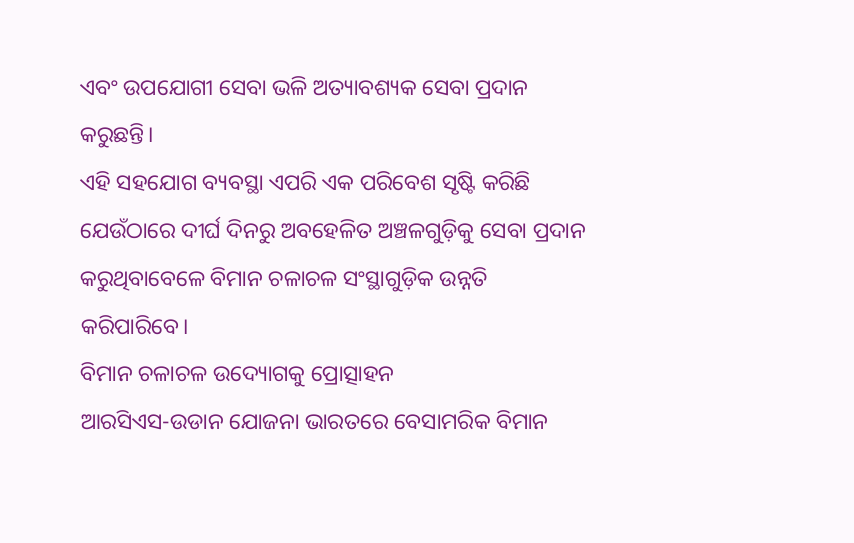ଏବଂ ଉପଯୋଗୀ ସେବା ଭଳି ଅତ୍ୟାବଶ୍ୟକ ସେବା ପ୍ରଦାନ କରୁଛନ୍ତି।
ଏହି ସହଯୋଗ ବ୍ୟବସ୍ଥା ଏପରି ଏକ ପରିବେଶ ସୃଷ୍ଟି କରିଛି ଯେଉଁଠାରେ ଦୀର୍ଘ ଦିନରୁ ଅବହେଳିତ ଅଞ୍ଚଳଗୁଡ଼ିକୁ ସେବା ପ୍ରଦାନ କରୁଥିବାବେଳେ ବିମାନ ଚଳାଚଳ ସଂସ୍ଥାଗୁଡ଼ିକ ଉନ୍ନତି କରିପାରିବେ।
ବିମାନ ଚଳାଚଳ ଉଦ୍ୟୋଗକୁ ପ୍ରୋତ୍ସାହନ
ଆରସିଏସ-ଉଡାନ ଯୋଜନା ଭାରତରେ ବେସାମରିକ ବିମାନ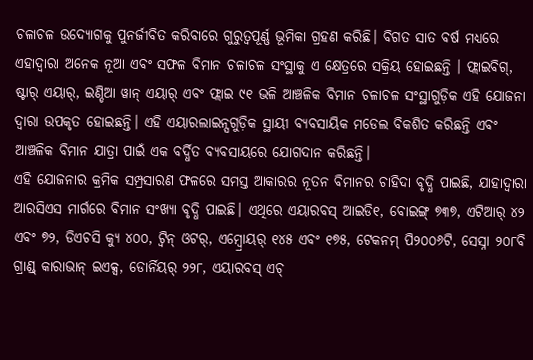ଚଳାଚଳ ଉଦ୍ୟୋଗକୁ ପୁନର୍ଜୀବିତ କରିବାରେ ଗୁରୁତ୍ୱପୂର୍ଣ୍ଣ ଭୂମିକା ଗ୍ରହଣ କରିଛି। ବିଗତ ସାତ ବର୍ଷ ମଧ୍ୟରେ ଏହାଦ୍ବାରା ଅନେକ ନୂଆ ଏବଂ ସଫଳ ବିମାନ ଚଳାଚଳ ସଂସ୍ଥାକୁ ଏ କ୍ଷେତ୍ରରେ ସକ୍ରିୟ ହୋଇଛନ୍ତି । ଫ୍ଲାଇବିଗ୍, ଷ୍ଟାର୍ ଏୟାର୍, ଇଣ୍ଡିଆ ୱାନ୍ ଏୟାର୍ ଏବଂ ଫ୍ଲାଇ ୯୧ ଭଳି ଆଞ୍ଚଳିକ ବିମାନ ଚଳାଚଳ ସଂସ୍ଥାଗୁଡ଼ିକ ଏହି ଯୋଜନା ଦ୍ୱାରା ଉପକୃତ ହୋଇଛନ୍ତି। ଏହି ଏୟାରଲାଇନ୍ସଗୁଡ଼ିକ ସ୍ଥାୟୀ ବ୍ୟବସାୟିକ ମଡେଲ ବିକଶିତ କରିଛନ୍ତି ଏବଂ ଆଞ୍ଚଳିକ ବିମାନ ଯାତ୍ରା ପାଇଁ ଏକ ବର୍ଦ୍ଧିତ ବ୍ୟବସାୟରେ ଯୋଗଦାନ କରିଛନ୍ତି।
ଏହି ଯୋଜନାର କ୍ରମିକ ସମ୍ପ୍ରସାରଣ ଫଳରେ ସମସ୍ତ ଆକାରର ନୂତନ ବିମାନର ଚାହିଦା ବୃଦ୍ଧି ପାଇଛି, ଯାହାଦ୍ୱାରା ଆରସିଏସ ମାର୍ଗରେ ବିମାନ ସଂଖ୍ୟା ବୃଦ୍ଧି ପାଇଛି। ଏଥିରେ ଏୟାରବସ୍ ଆଇଡି୧, ବୋଇଙ୍ଗ୍ ୭୩୭, ଏଟିଆର୍ ୪୨ ଏବଂ ୭୨, ଡିଏଚସି କ୍ୟୁ ୪୦୦, ଟ୍ୱିନ୍ ଓଟର୍, ଏମ୍ବ୍ରୋୟର୍ ୧୪୫ ଏବଂ ୧୭୫, ଟେକନମ୍ ପି୨୦୦୬ଟି, ସେସ୍ନା ୨୦୮ବି ଗ୍ରାଣ୍ଡ୍ କାରାଭାନ୍ ଇଏକ୍ସ, ଡୋର୍ନିୟର୍ ୨୨୮, ଏୟାରବସ୍ ଏଚ୍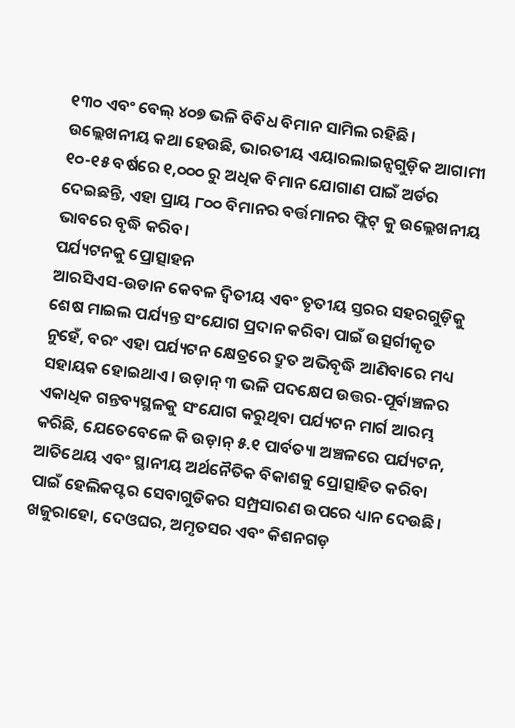୧୩୦ ଏବଂ ବେଲ୍ ୪୦୭ ଭଳି ବିବିଧ ବିମାନ ସାମିଲ ରହିଛି। ଉଲ୍ଲେଖନୀୟ କଥା ହେଉଛି, ଭାରତୀୟ ଏୟାରଲାଇନ୍ସଗୁଡ଼ିକ ଆଗାମୀ ୧୦-୧୫ ବର୍ଷରେ ୧,୦୦୦ ରୁ ଅଧିକ ବିମାନ ଯୋଗାଣ ପାଇଁ ଅର୍ଡର ଦେଇଛନ୍ତି, ଏହା ପ୍ରାୟ ୮୦୦ ବିମାନର ବର୍ତ୍ତମାନର ଫ୍ଲିଟ୍ କୁ ଉଲ୍ଲେଖନୀୟ ଭାବରେ ବୃଦ୍ଧି କରିବ।
ପର୍ଯ୍ୟଟନକୁ ପ୍ରୋତ୍ସାହନ
ଆରସିଏସ-ଉଡାନ କେବଳ ଦ୍ୱିତୀୟ ଏବଂ ତୃତୀୟ ସ୍ତରର ସହରଗୁଡ଼ିକୁ ଶେଷ ମାଇଲ ପର୍ଯ୍ୟନ୍ତ ସଂଯୋଗ ପ୍ରଦାନ କରିବା ପାଇଁ ଉତ୍ସର୍ଗୀକୃତ ନୁହେଁ, ବରଂ ଏହା ପର୍ଯ୍ୟଟନ କ୍ଷେତ୍ରରେ ଦ୍ରୁତ ଅଭିବୃଦ୍ଧି ଆଣିବାରେ ମଧ୍ୟ ସହାୟକ ହୋଇଥାଏ। ଉଡ଼ାନ୍ ୩ ଭଳି ପଦକ୍ଷେପ ଉତ୍ତର-ପୂର୍ବାଞ୍ଚଳର ଏକାଧିକ ଗନ୍ତବ୍ୟସ୍ଥଳକୁ ସଂଯୋଗ କରୁଥିବା ପର୍ଯ୍ୟଟନ ମାର୍ଗ ଆରମ୍ଭ କରିଛି, ଯେତେବେଳେ କି ଉଡ଼ାନ୍ ୫.୧ ପାର୍ବତ୍ୟା ଅଞ୍ଚଳରେ ପର୍ଯ୍ୟଟନ, ଆତିଥେୟ ଏବଂ ସ୍ଥାନୀୟ ଅର୍ଥନୈତିକ ବିକାଶକୁ ପ୍ରୋତ୍ସାହିତ କରିବା ପାଇଁ ହେଲିକପ୍ଟର ସେବାଗୁଡିକର ସମ୍ପ୍ରସାରଣ ଉପରେ ଧ୍ୟାନ ଦେଉଛି।
ଖଜୁରାହୋ, ଦେଓଘର, ଅମୃତସର ଏବଂ କିଶନଗଡ଼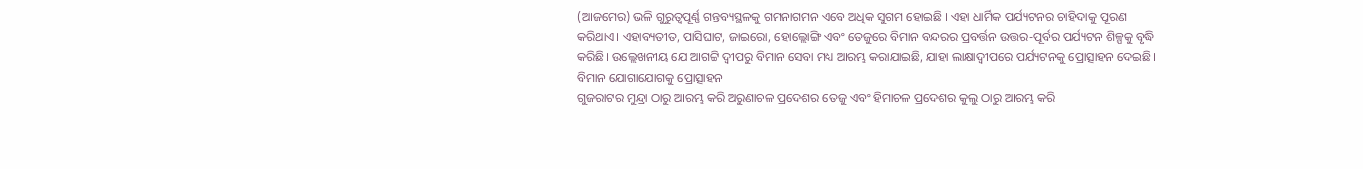(ଆଜମେର) ଭଳି ଗୁରୁତ୍ୱପୂର୍ଣ୍ଣ ଗନ୍ତବ୍ୟସ୍ଥଳକୁ ଗମନାଗମନ ଏବେ ଅଧିକ ସୁଗମ ହୋଇଛି । ଏହା ଧାର୍ମିକ ପର୍ଯ୍ୟଟନର ଚାହିଦାକୁ ପୂରଣ କରିଥାଏ। ଏହାବ୍ୟତୀତ, ପାସିଘାଟ, ଜାଇରୋ, ହୋଲ୍ଲୋଙ୍ଗି ଏବଂ ତେଜୁରେ ବିମାନ ବନ୍ଦରର ପ୍ରବର୍ତ୍ତନ ଉତ୍ତର-ପୂର୍ବର ପର୍ଯ୍ୟଟନ ଶିଳ୍ପକୁ ବୃଦ୍ଧି କରିଛି। ଉଲ୍ଲେଖନୀୟ ଯେ ଆଗଟ୍ଟି ଦ୍ୱୀପରୁ ବିମାନ ସେବା ମଧ୍ୟ ଆରମ୍ଭ କରାଯାଇଛି, ଯାହା ଲାକ୍ଷାଦ୍ୱୀପରେ ପର୍ଯ୍ୟଟନକୁ ପ୍ରୋତ୍ସାହନ ଦେଇଛି।
ବିମାନ ଯୋଗାଯୋଗକୁ ପ୍ରୋତ୍ସାହନ
ଗୁଜରାଟର ମୁନ୍ଦ୍ରା ଠାରୁ ଆରମ୍ଭ କରି ଅରୁଣାଚଳ ପ୍ରଦେଶର ତେଜୁ ଏବଂ ହିମାଚଳ ପ୍ରଦେଶର କୁଲୁ ଠାରୁ ଆରମ୍ଭ କରି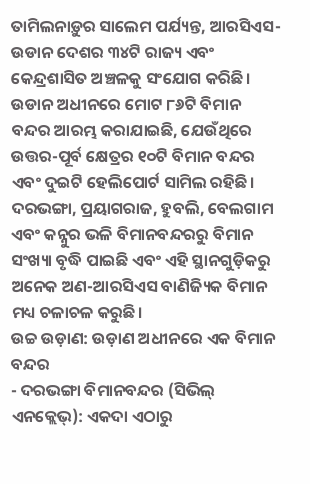ତାମିଲନାଡ଼ୁର ସାଲେମ ପର୍ଯ୍ୟନ୍ତ, ଆରସିଏସ-ଉଡାନ ଦେଶର ୩୪ଟି ରାଜ୍ୟ ଏବଂ କେନ୍ଦ୍ରଶାସିତ ଅଞ୍ଚଳକୁ ସଂଯୋଗ କରିଛି। ଉଡାନ ଅଧୀନରେ ମୋଟ ୮୬ଟି ବିମାନ ବନ୍ଦର ଆରମ୍ଭ କରାଯାଇଛି, ଯେଉଁଥିରେ ଉତ୍ତର-ପୂର୍ବ କ୍ଷେତ୍ରର ୧୦ଟି ବିମାନ ବନ୍ଦର ଏବଂ ଦୁଇଟି ହେଲିପୋର୍ଟ ସାମିଲ ରହିଛି। ଦରଭଙ୍ଗା, ପ୍ରୟାଗରାଜ, ହୁବଲି, ବେଲଗାମ ଏବଂ କନ୍ନୁର ଭଳି ବିମାନବନ୍ଦରରୁ ବିମାନ ସଂଖ୍ୟା ବୃଦ୍ଧି ପାଇଛି ଏବଂ ଏହି ସ୍ଥାନଗୁଡ଼ିକରୁ ଅନେକ ଅଣ-ଆରସିଏସ ବାଣିଜ୍ୟିକ ବିମାନ ମଧ୍ୟ ଚଳାଚଳ କରୁଛି।
ଉଚ୍ଚ ଉଡ଼ାଣ: ଉଡ଼ାଣ ଅଧୀନରେ ଏକ ବିମାନ ବନ୍ଦର
- ଦରଭଙ୍ଗା ବିମାନବନ୍ଦର (ସିଭିଲ୍ ଏନକ୍ଲେଭ୍): ଏକଦା ଏଠାରୁ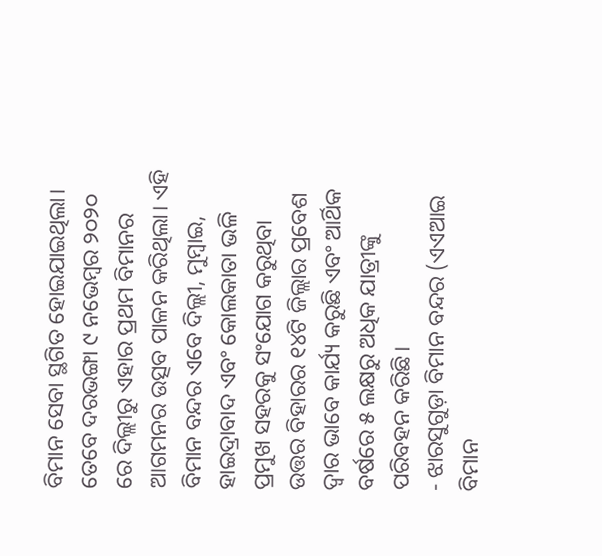ବିମାନ ସେବା ସ୍ଥଗିତ ହୋଇଯାଇଥିଲା। ତେବେ ଦରଭଙ୍ଗା ୯ ନଭେମ୍ବର ୨୦୨୦ ରେ ଦିଲ୍ଲୀରୁ ଏହାର ପ୍ରଥମ ବିମାନର ଆଗମନର ଉତ୍ସବ ପାଳନ କରିଥିଲା। ଏହି ବିମାନ ବନ୍ଦର ଏବେ ଦିଲ୍ଲୀ, ମୁମ୍ବାଇ, ହାଇଦ୍ରାବାଦ ଏବଂ କୋଲକାତା ଭଳି ପ୍ରମୁଖ ସହରକୁ ସଂଯୋଗ କରୁଥିବା ଉତ୍ତର ବିହାରର ୧୪ଟି ଜିଲ୍ଲାର ପ୍ରବେଶ ଦ୍ୱାର ଭାବେ କାର୍ଯ୍ୟ କରୁଛି ଏବଂ ଆର୍ଥିକ ବର୍ଷରେ ୫ ଲକ୍ଷରୁ ଅଧିକ ଯାତ୍ରୀଙ୍କୁ ପରିବହନ କରିଛି।
- ଝାରସୁଗୁଡ଼ା ବିମାନ ବନ୍ଦର (ଏଏଆଇ ବିମାନ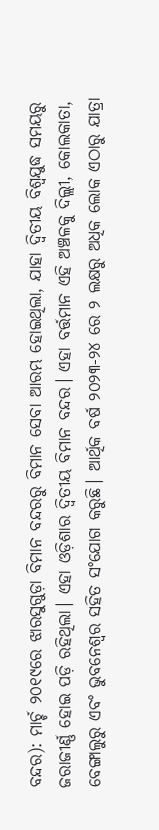ବନ୍ଦର): ମାର୍ଚ୍ଚ ୨୦୧୯ରେ ଝାରସୁଗୁଡ଼ା ବିମାନ ବନ୍ଦରରୁ ବିମାନ ସେବା ଆରମ୍ଭ ହୋଇଥିଲା, ଯାହା ଦ୍ୱିତୀୟ ବିଶ୍ୱଯୁଦ୍ଧ ସମୟରୁ ଜରାଜୀର୍ଣ୍ଣ ହୋଇ ପଡ଼ି ରହିଥିଲା। ଏହା ଓଡ଼ିଶାର ଦ୍ୱିତୀୟ ବିମାନ ବନ୍ଦର। ଏହା ବର୍ତ୍ତମାନ ଏହି ଅଞ୍ଚଳକୁ ଦିଲ୍ଲୀ, କୋଲକାତା, ବେଙ୍ଗାଲୁରୁ ଏବଂ ଭୁବନେଶ୍ୱର ସହିତ ସଂଯୋଗ କରୁଛି। ଆର୍ଥିକ ବର୍ଷ ୨୦୨୩-୨୪ ରେ ୨ ଲକ୍ଷରୁ ଅଧିକ ଲୋକ ଏଠାରୁ ଯାତ୍ରା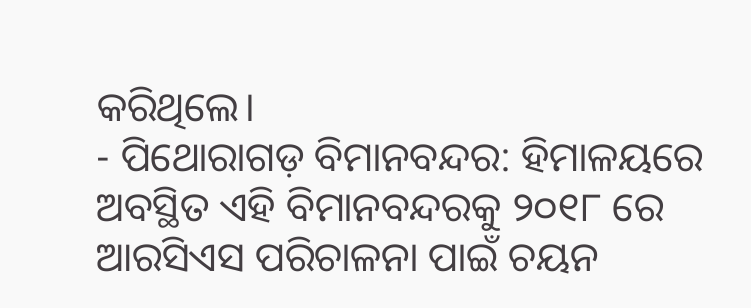କରିଥିଲେ।
- ପିଥୋରାଗଡ଼ ବିମାନବନ୍ଦର: ହିମାଳୟରେ ଅବସ୍ଥିତ ଏହି ବିମାନବନ୍ଦରକୁ ୨୦୧୮ ରେ ଆରସିଏସ ପରିଚାଳନା ପାଇଁ ଚୟନ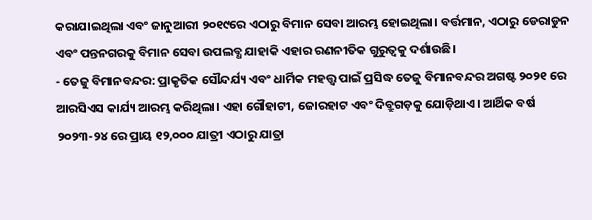କରାଯାଇଥିଲା ଏବଂ ଜାନୁଆରୀ ୨୦୧୯ରେ ଏଠାରୁ ବିମାନ ସେବା ଆରମ୍ଭ ହୋଇଥିଲା। ବର୍ତ୍ତମାନ, ଏଠାରୁ ଡେରାଡୁନ ଏବଂ ପନ୍ତନଗରକୁ ବିମାନ ସେବା ଉପଲବ୍ଧ ଯାହାକି ଏହାର ରଣନୀତିକ ଗୁରୁତ୍ୱକୁ ଦର୍ଶାଉଛି।
- ତେଜୁ ବିମାନବନ୍ଦର: ପ୍ରାକୃତିକ ସୌନ୍ଦର୍ଯ୍ୟ ଏବଂ ଧାର୍ମିକ ମହତ୍ତ୍ୱ ପାଇଁ ପ୍ରସିଦ୍ଧ ତେଜୁ ବିମାନବନ୍ଦର ଅଗଷ୍ଟ ୨୦୨୧ ରେ ଆରସିଏସ କାର୍ଯ୍ୟ ଆରମ୍ଭ କରିଥିଲା। ଏହା ଗୌହାଟୀ, ଜୋରହାଟ ଏବଂ ଦିବ୍ରୁଗଡ଼କୁ ଯୋଡ଼ିଥାଏ। ଆର୍ଥିକ ବର୍ଷ ୨୦୨୩-୨୪ ରେ ପ୍ରାୟ ୧୨,୦୦୦ ଯାତ୍ରୀ ଏଠାରୁ ଯାତ୍ରା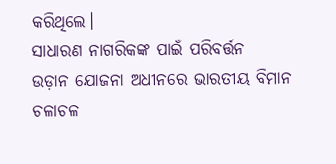କରିଥିଲେ।
ସାଧାରଣ ନାଗରିକଙ୍କ ପାଇଁ ପରିବର୍ତ୍ତନ
ଉଡ଼ାନ ଯୋଜନା ଅଧୀନରେ ଭାରତୀୟ ବିମାନ ଚଳାଚଳ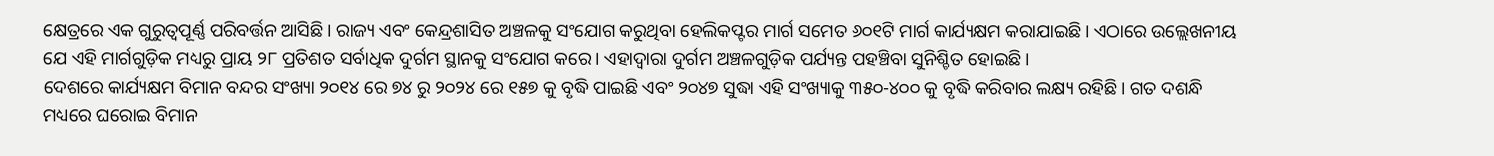କ୍ଷେତ୍ରରେ ଏକ ଗୁରୁତ୍ୱପୂର୍ଣ୍ଣ ପରିବର୍ତ୍ତନ ଆସିଛି। ରାଜ୍ୟ ଏବଂ କେନ୍ଦ୍ରଶାସିତ ଅଞ୍ଚଳକୁ ସଂଯୋଗ କରୁଥିବା ହେଲିକପ୍ଟର ମାର୍ଗ ସମେତ ୬୦୧ଟି ମାର୍ଗ କାର୍ଯ୍ୟକ୍ଷମ କରାଯାଇଛି। ଏଠାରେ ଉଲ୍ଲେଖନୀୟ ଯେ ଏହି ମାର୍ଗଗୁଡ଼ିକ ମଧ୍ୟରୁ ପ୍ରାୟ ୨୮ ପ୍ରତିଶତ ସର୍ବାଧିକ ଦୁର୍ଗମ ସ୍ଥାନକୁ ସଂଯୋଗ କରେ। ଏହାଦ୍ୱାରା ଦୁର୍ଗମ ଅଞ୍ଚଳଗୁଡ଼ିକ ପର୍ଯ୍ୟନ୍ତ ପହଞ୍ଚିବା ସୁନିଶ୍ଚିତ ହୋଇଛି।
ଦେଶରେ କାର୍ଯ୍ୟକ୍ଷମ ବିମାନ ବନ୍ଦର ସଂଖ୍ୟା ୨୦୧୪ ରେ ୭୪ ରୁ ୨୦୨୪ ରେ ୧୫୭ କୁ ବୃଦ୍ଧି ପାଇଛି ଏବଂ ୨୦୪୭ ସୁଦ୍ଧା ଏହି ସଂଖ୍ୟାକୁ ୩୫୦-୪୦୦ କୁ ବୃଦ୍ଧି କରିବାର ଲକ୍ଷ୍ୟ ରହିଛି। ଗତ ଦଶନ୍ଧି ମଧ୍ୟରେ ଘରୋଇ ବିମାନ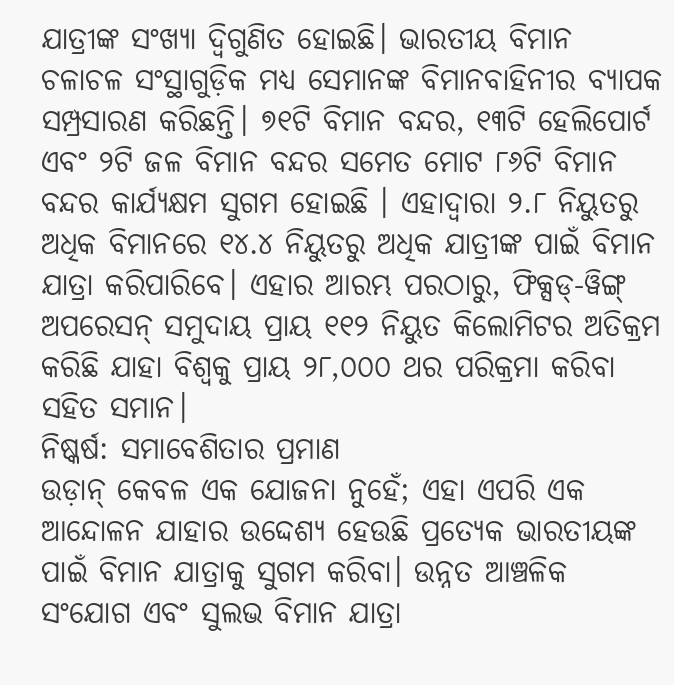ଯାତ୍ରୀଙ୍କ ସଂଖ୍ୟା ଦ୍ୱିଗୁଣିତ ହୋଇଛି। ଭାରତୀୟ ବିମାନ ଚଳାଚଳ ସଂସ୍ଥାଗୁଡ଼ିକ ମଧ୍ୟ ସେମାନଙ୍କ ବିମାନବାହିନୀର ବ୍ୟାପକ ସମ୍ପ୍ରସାରଣ କରିଛନ୍ତି। ୭୧ଟି ବିମାନ ବନ୍ଦର, ୧୩ଟି ହେଲିପୋର୍ଟ ଏବଂ ୨ଟି ଜଳ ବିମାନ ବନ୍ଦର ସମେତ ମୋଟ ୮୬ଟି ବିମାନ ବନ୍ଦର କାର୍ଯ୍ୟକ୍ଷମ ସୁଗମ ହୋଇଛି । ଏହାଦ୍ୱାରା ୨.୮ ନିୟୁତରୁ ଅଧିକ ବିମାନରେ ୧୪.୪ ନିୟୁତରୁ ଅଧିକ ଯାତ୍ରୀଙ୍କ ପାଇଁ ବିମାନ ଯାତ୍ରା କରିପାରିବେ। ଏହାର ଆରମ୍ଭ ପରଠାରୁ, ଫିକ୍ସଡ୍-ୱିଙ୍ଗ୍ ଅପରେସନ୍ ସମୁଦାୟ ପ୍ରାୟ ୧୧୨ ନିୟୁତ କିଲୋମିଟର ଅତିକ୍ରମ କରିଛି ଯାହା ବିଶ୍ୱକୁ ପ୍ରାୟ ୨୮,୦୦୦ ଥର ପରିକ୍ରମା କରିବା ସହିତ ସମାନ।
ନିଷ୍କର୍ଷ: ସମାବେଶିତାର ପ୍ରମାଣ
ଉଡ଼ାନ୍ କେବଳ ଏକ ଯୋଜନା ନୁହେଁ; ଏହା ଏପରି ଏକ ଆନ୍ଦୋଳନ ଯାହାର ଉଦ୍ଦେଶ୍ୟ ହେଉଛି ପ୍ରତ୍ୟେକ ଭାରତୀୟଙ୍କ ପାଇଁ ବିମାନ ଯାତ୍ରାକୁ ସୁଗମ କରିବା। ଉନ୍ନତ ଆଞ୍ଚଳିକ ସଂଯୋଗ ଏବଂ ସୁଲଭ ବିମାନ ଯାତ୍ରା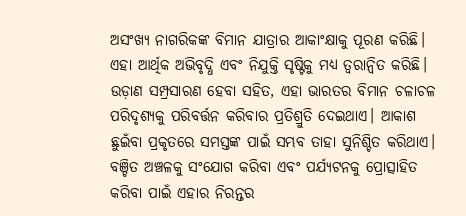ଅସଂଖ୍ୟ ନାଗରିକଙ୍କ ବିମାନ ଯାତ୍ରାର ଆକାଂକ୍ଷାକୁ ପୂରଣ କରିଛି। ଏହା ଆର୍ଥିକ ଅଭିବୃଦ୍ଧି ଏବଂ ନିଯୁକ୍ତି ସୃଷ୍ଟିକୁ ମଧ୍ୟ ତ୍ୱରାନ୍ୱିତ କରିଛି। ଉଡ଼ାଣ ସମ୍ପ୍ରସାରଣ ହେବା ସହିତ, ଏହା ଭାରତର ବିମାନ ଚଳାଚଳ ପରିଦୃଶ୍ୟକୁ ପରିବର୍ତ୍ତନ କରିବାର ପ୍ରତିଶ୍ରୁତି ଦେଇଥାଏ। ଆକାଶ ଛୁଇଁବା ପ୍ରକୃତରେ ସମସ୍ତଙ୍କ ପାଇଁ ସମ୍ଭବ ତାହା ସୁନିଶ୍ଚିତ କରିଥାଏ। ବଞ୍ଚିତ ଅଞ୍ଚଳକୁ ସଂଯୋଗ କରିବା ଏବଂ ପର୍ଯ୍ୟଟନକୁ ପ୍ରୋତ୍ସାହିତ କରିବା ପାଇଁ ଏହାର ନିରନ୍ତର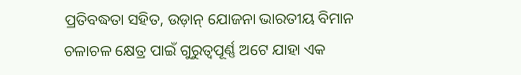ପ୍ରତିବଦ୍ଧତା ସହିତ, ଉଡ଼ାନ୍ ଯୋଜନା ଭାରତୀୟ ବିମାନ ଚଳାଚଳ କ୍ଷେତ୍ର ପାଇଁ ଗୁରୁତ୍ୱପୂର୍ଣ୍ଣ ଅଟେ ଯାହା ଏକ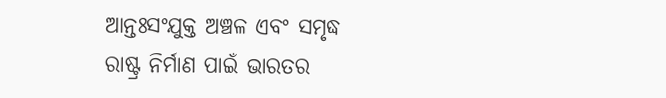ଆନ୍ତଃସଂଯୁକ୍ତ ଅଞ୍ଚଳ ଏବଂ ସମୃଦ୍ଧ ରାଷ୍ଟ୍ର ନିର୍ମାଣ ପାଇଁ ଭାରତର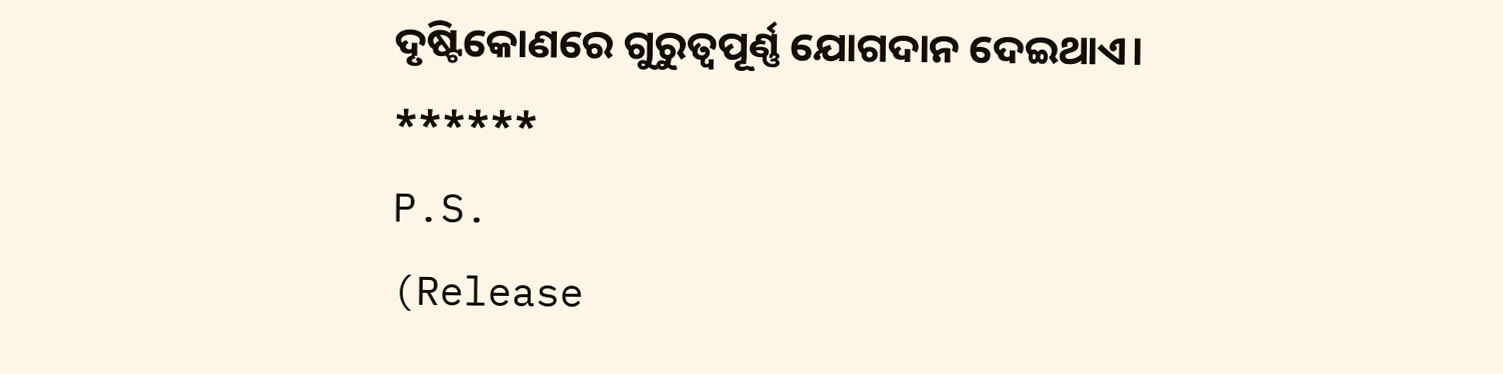ଦୃଷ୍ଟିକୋଣରେ ଗୁରୁତ୍ୱପୂର୍ଣ୍ଣ ଯୋଗଦାନ ଦେଇଥାଏ।
******
P.S.
(Release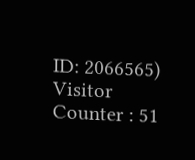ID: 2066565)
Visitor Counter : 51